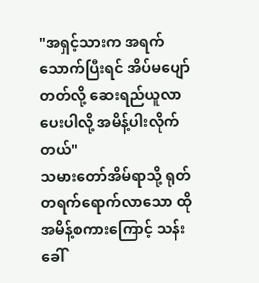"အရှင့်သားက အရက်သောက်ပြီးရင် အိပ်မပျော်တတ်လို့ ဆေးရည်ယူလာပေးပါလို့ အမိန့်ပါးလိုက်တယ်"
သမားတော်အိမ်ရာသို့ ရုတ်တရက်ရောက်လာသော ထိုအမိန့်စကားကြောင့် သန်းခေါ်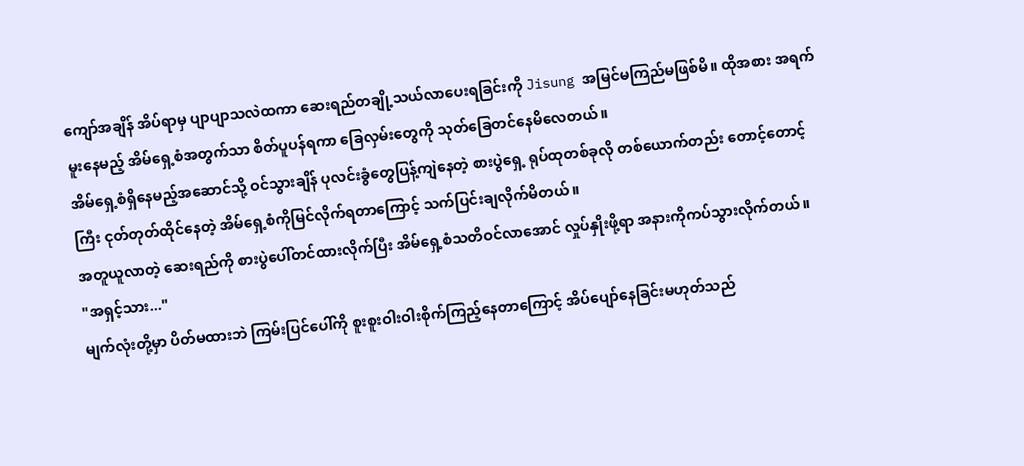ကျော်အချိန် အိပ်ရာမှ ပျာပျာသလဲထကာ ဆေးရည်တချို့သယ်လာပေးရခြင်းကို Jisung အမြင်မကြည်မဖြစ်မိ။ ထိုအစား အရက်မူးနေမည့် အိမ်ရှေ့စံအတွက်သာ စိတ်ပူပန်ရကာ ခြေလှမ်းတွေကို သုတ်ခြေတင်နေမိလေတယ်။
အိမ်ရှေ့စံရှိနေမည့်အဆောင်သို့ ဝင်သွားချိန် ပုလင်းခွံတွေပြန့်ကျဲနေတဲ့ စားပွဲရှေ့ ရုပ်ထုတစ်ခုလို တစ်ယောက်တည်း တောင့်တောင့်ကြီး ငုတ်တုတ်ထိုင်နေတဲ့ အိမ်ရှေ့စံကိုမြင်လိုက်ရတာကြောင့် သက်ပြင်းချလိုက်မိတယ်။
အတူယူလာတဲ့ ဆေးရည်ကို စားပွဲပေါ်တင်ထားလိုက်ပြီး အိမ်ရှေ့စံသတိဝင်လာအောင် လှုပ်နှိုးဖို့ရာ အနားကိုကပ်သွားလိုက်တယ်။
"အရှင့်သား..."
မျက်လုံးတို့မှာ ပိတ်မထားဘဲ ကြမ်းပြင်ပေါ်ကို စူးစူးဝါးဝါးစိုက်ကြည့်နေတာကြောင့် အိပ်ပျော်နေခြင်းမဟုတ်သည်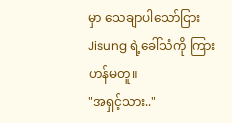မှာ သေချာပါသော်ငြား Jisung ရဲ့ခေါ်သံကို ကြားဟန်မတူ။
"အရှင့်သား.."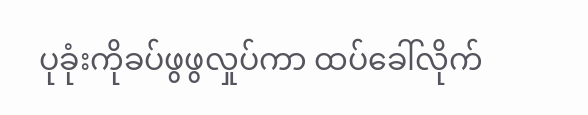ပုခုံးကိုခပ်ဖွဖွလှုပ်ကာ ထပ်ခေါ်လိုက်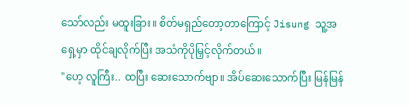သော်လည်း မထူးခြား။ စိတ်မရှည်တော့တာကြောင့် Jisung သူ့အရှေ့မှာ ထိုင်ချလိုက်ပြီး အသံကိုပိုမြှင့်လိုက်တယ်။
"ဟေ့ လူကြီး.. ထပြီး ဆေးသောက်ဗျာ။ အိပ်ဆေးသောက်ပြီး မြန်မြန်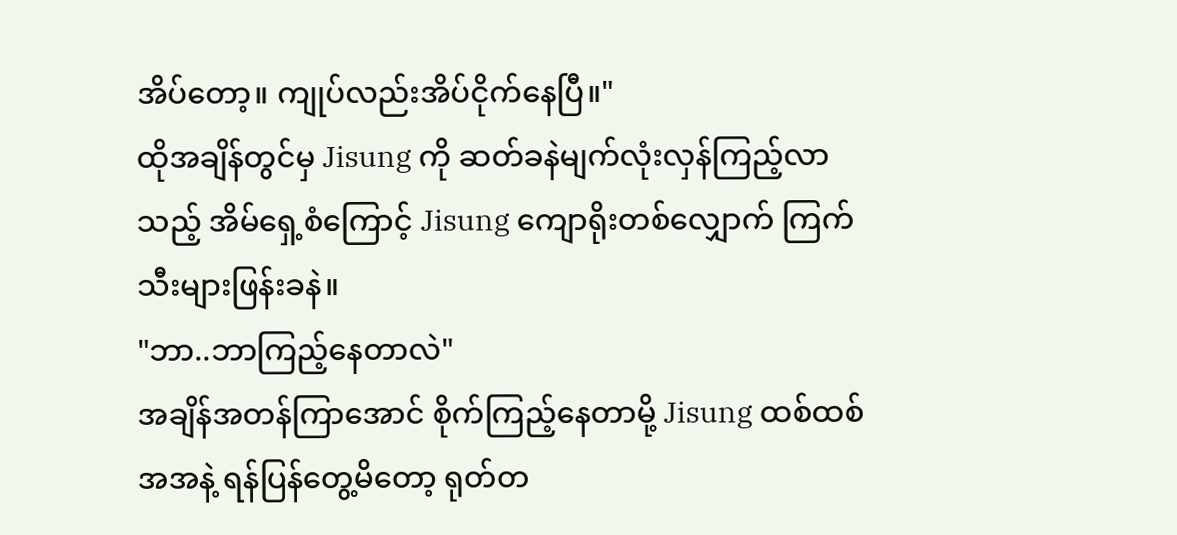အိပ်တော့။ ကျုပ်လည်းအိပ်ငိုက်နေပြီ။"
ထိုအချိန်တွင်မှ Jisung ကို ဆတ်ခနဲမျက်လုံးလှန်ကြည့်လာသည့် အိမ်ရှေ့စံကြောင့် Jisung ကျောရိုးတစ်လျှောက် ကြက်သီးများဖြန်းခနဲ။
"ဘာ..ဘာကြည့်နေတာလဲ"
အချိန်အတန်ကြာအောင် စိုက်ကြည့်နေတာမို့ Jisung ထစ်ထစ်အအနဲ့ ရန်ပြန်တွေ့မိတော့ ရုတ်တ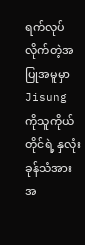ရက်လုပ်လိုက်တဲ့အပြုအမူမှာ Jisung ကိုသူကိုယ်တိုင်ရဲ့ နှလုံးခုန်သံအား အ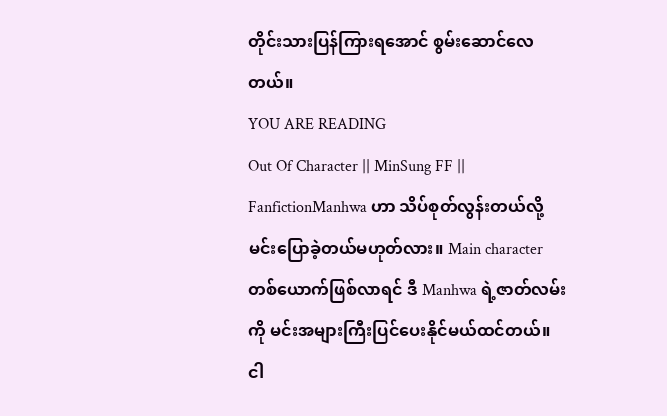တိုင်းသားပြန်ကြားရအောင် စွမ်းဆောင်လေတယ်။
YOU ARE READING
Out Of Character || MinSung FF ||
FanfictionManhwa ဟာ သိပ်စုတ်လွန်းတယ်လို့ မင်းပြောခဲ့တယ်မဟုတ်လား။ Main character တစ်ယောက်ဖြစ်လာရင် ဒီ Manhwa ရဲ့ဇာတ်လမ်းကို မင်းအများကြီးပြင်ပေးနိုင်မယ်ထင်တယ်။ ငါ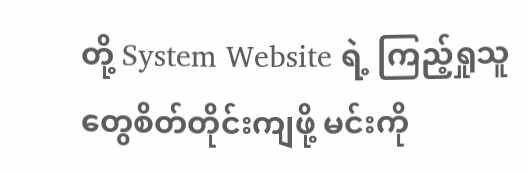တို့ System Website ရဲ့ ကြည့်ရှုသူတွေစိတ်တိုင်းကျဖို့ မင်းကို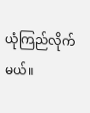ယုံကြည်လိုက်မယ်။